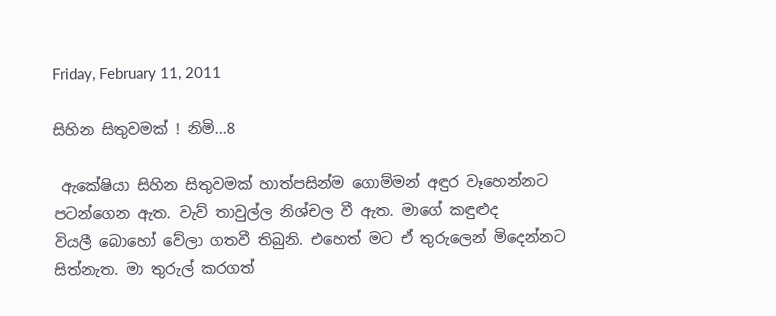Friday, February 11, 2011

සිහින සිතුවමක් ! නිමි...8

 ඇකේෂියා සිහින සිතුවමක් හාත්පසින්ම ගොම්මන් අඳුර වෑහෙන්නට පටන්ගෙන ඇත. වැව් තාවුල්ල නිශ්චල වී ඇත. මාගේ කඳුළුද වියලී ‍බොහෝ වේලා ගතවී තිබුනි. එහෙත් මට ඒ තුරුලෙන් මිදෙන්නට සිත්නැත. මා තුරුල් කරගත්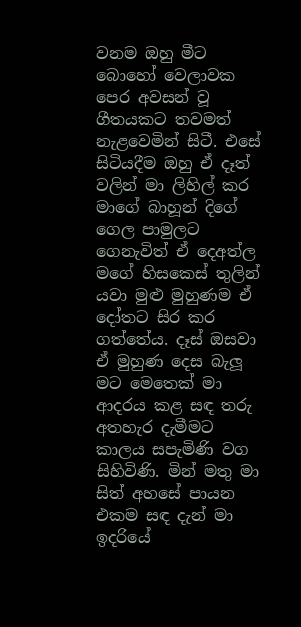වනම ඔහු මීට බොහෝ වෙලාවක පෙර අවසන් වූ ගීතයකට තවමත් නැළවෙමින් සිටී. එසේ සිටියදීම ඔහු ඒ දෑත් වලින් මා ලිහිල් කර මාගේ බාහූන් දිගේ ගෙල පාමුලට ගෙනැවිත් ඒ දෙඅත්ල මගේ ‍හිසකෙස් තුලින් යවා මුළු මුහුණම ඒ දෝතට සිර කර ගත්තේය. දෑස් ඔසවා ඒ මුහුණ දෙස බැලූ මට මෙතෙක් මා ආදරය කළ සඳ තරු අතහැර දැමීමට කාලය සපැමිණි වග සිහිවිණි. මින් මතු මා සිත් අහසේ පායන එකම සඳ දැන් මා ඉදරියේ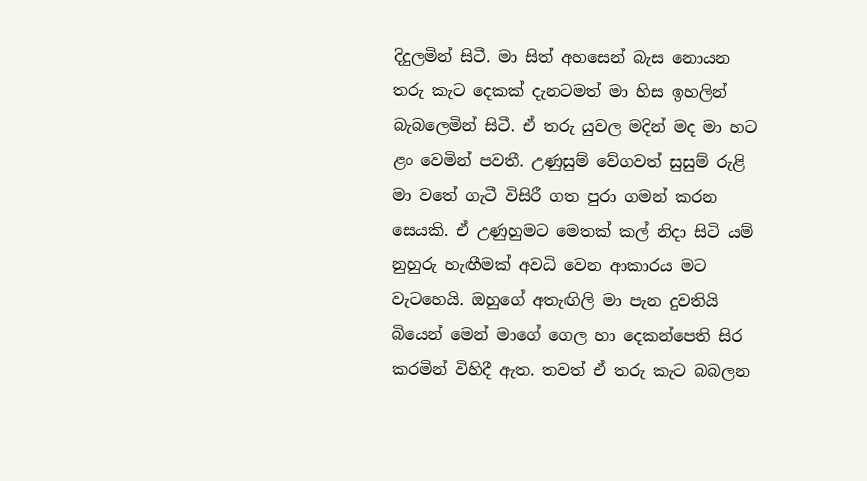දිදුලමින් සිටී. මා සිත් අහ‍සෙන් බැස නොයන තරු කැට දෙකක් දැනටමත් මා හිස ඉහලින් බැබලෙමින් සිටී. ඒ තරු යුවල මදින් මද මා හට ළං වෙමින් පවතී. උණුසුම් වේගවත් සුසුම් රුළි මා වතේ ගැටී විසිරී ගත පුරා ගමන් කරන සෙයකි. ඒ උණුහුමට මෙතක් කල් නිදා සිටි යම් නුහුරු හැඟීමක් අවධි වෙන ආකාරය මට වැටහෙයි. ඔහුගේ අතැඟිලි මා පැන දුවතියි බියෙන් මෙන් මාගේ ගෙල හා දෙකන්පෙති සිර කරමින් විහිදී ඇත. තවත් ඒ තරු කැට බබලන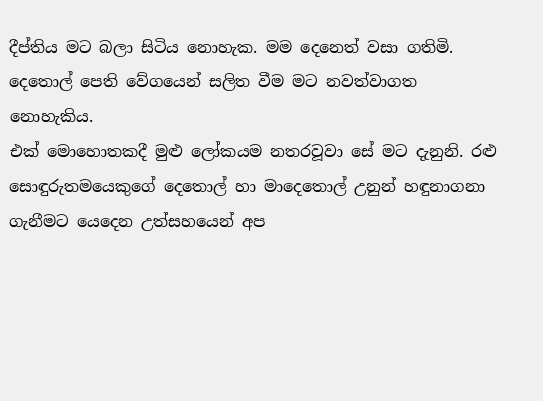දීප්තිය මට බලා සිටිය නොහැක. මම දෙනෙත් වසා ගතිමි. දෙතොල් පෙති වේගයෙන් සලිත වීම මට නවත්වාගත නොහැකිය.
එක් මොහොතකදී මුළු‍ ලෝකයම නතරවූවා සේ මට දැනුනි. රළු සොඳුරුතමයෙකුගේ දෙතොල් හා මාදෙතොල් උනුන් හඳුනාගනා ගැනීමට යෙදෙන උත්සහයෙන් අප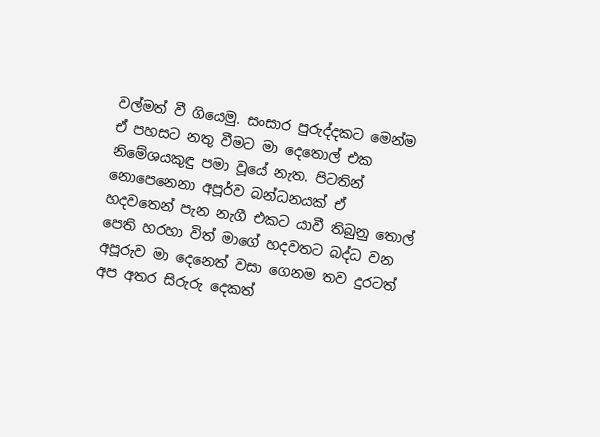වල්මත් වී ගියෙමු. සංසාර පුරුද්දකට මෙන්ම ඒ පහසට නතු වීමට මා දෙතොල් එක නිමේශයකුඳු පමා වූයේ නැත. පිටතින් නොපෙනෙනා අපූර්ව බන්ධනයක් ඒ හදවතෙන් පැන නැගී එකට යාවී තිබුනු තොල් පෙති හරහා විත් මාගේ හදවතට බද්ධ වන අපූරුව මා දෙනෙත් වසා ගෙනම තව දුරටත් අප අතර සිරුරු දෙකත්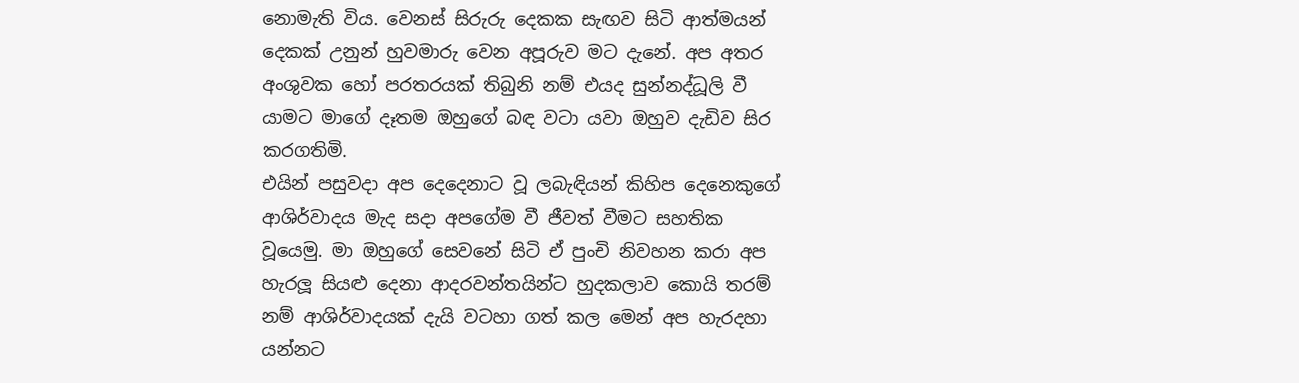නොමැති විය. වෙනස් සිරුරු දෙකක සැඟව සිටි ආත්මයන් දෙකක් උනුන් හුවමාරු වෙන අපූරුව මට දැනේ. අප අතර අංශුවක හෝ පරතරයක් තිබුනි නම් එයද සුන්නද්ධූලි වී යාමට මා‍ගේ දෑතම ඔහුගේ බඳ වටා යවා ඔහුව දැඩිව සිර කරගතිමි.
එයින් පසුවදා අප දෙදෙනාට වූ ලබැඳියන් කිහිප දෙනෙකුගේ ආශිර්වාදය මැද සදා අපගේම වී ජීවත් වීමට සහතික වූයෙමු. මා ඔහුගේ සෙවනේ සිටි ඒ පුංචි නිවහන කරා අප හැරලූ සියළු දෙනා ආදරවන්තයින්ට හුදකලාව කොයි තරම් නම් ආශිර්වාදයක් දැයි වටහා ගත් කල මෙන් අප හැරදහා යන්නට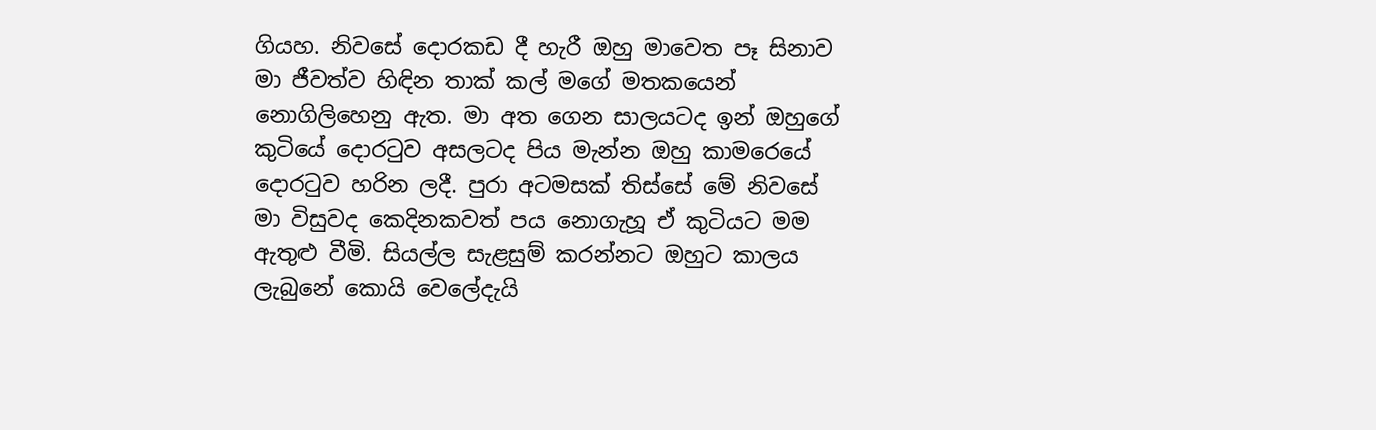ගියහ. නිවසේ දොරකඩ දී හැරී ඔහු මාවෙත පෑ සිනාව මා ජීවත්ව හිඳින තාක් කල් මගේ මතකයෙන් නොගිලිහෙනු ඇත. මා අත ගෙන සාලයටද ඉන් ඔහුගේ කුටියේ දොරටුව අසලටද පිය මැන්න ඔහු කාමරෙයේ දොරටුව හරින ලදී. පුරා අටමසක් තිස්සේ මේ නිවසේ මා විසුවද කෙදිනකවත් පය නොගැහූ ඒ කුටියට මම ඇතුළු වීමි. සියල්ල සැළසුම් කරන්නට ඔහුට කාලය ලැබුනේ කොයි වෙලේදැයි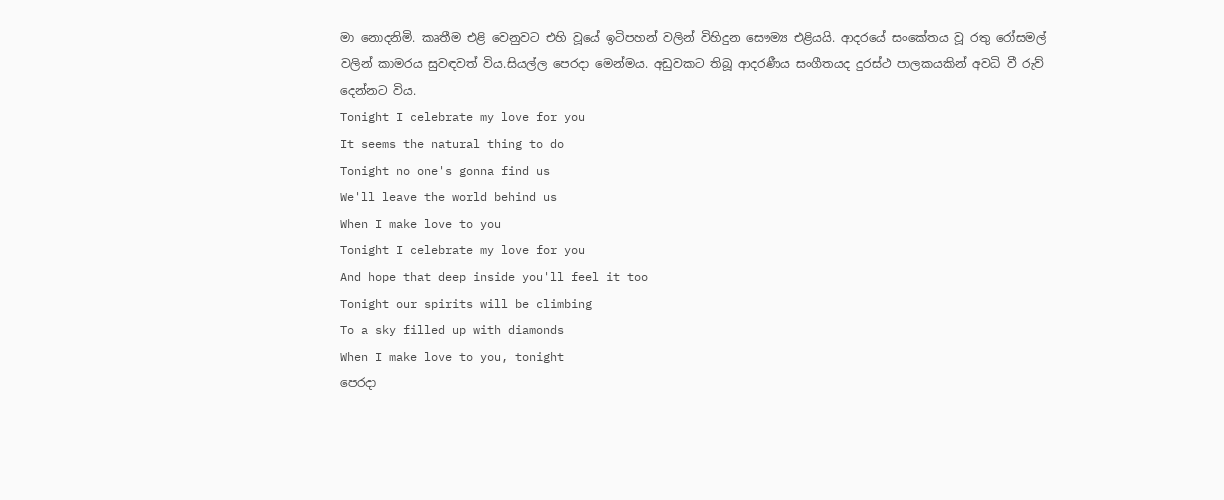මා නොදනිමි. කෘතීම එළි වෙනුවට එහි වූයේ ඉටිපහන් වලින් විහිදුන සෞම්‍ය එළියයි. ආදරයේ සංකේතය වූ රතු රෝසමල් වලින් කාමරය සුවඳවත් විය.සියල්ල පෙරදා මෙන්මය. අඩුවකට තිබූ ආදරණීය සංගීතයද දුරස්ථ පාලකයකින් අවධි වී රුව් දෙන්නට විය.
Tonight I celebrate my love for you
It seems the natural thing to do
Tonight no one's gonna find us
We'll leave the world behind us
When I make love to you
Tonight I celebrate my love for you
And hope that deep inside you'll feel it too
Tonight our spirits will be climbing
To a sky filled up with diamonds
When I make love to you, tonight
පෙරදා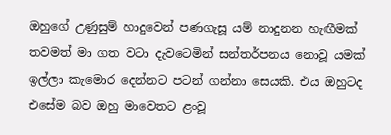ඔහුගේ උණුසුම් හාදුවෙන් පණගැසූ යම් නාදුනන හැඟීමක් තවමත් මා ගත වටා දැවටෙමින් සන්තර්පනය නොවූ යමක් ඉල්ලා කැමොර දෙන්නට පටන් ගන්නා සෙයකි. එය ඔහුටද එසේම බව ඔහු මාවෙතට ළංවූ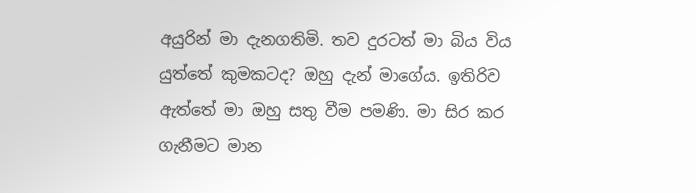අයුරින් මා දැනගතිමි. තව දුරටත් මා බිය විය යුත්තේ කුමකටද? ඔහු දැන් මාගේය. ඉතිරිව ඇත්තේ මා ඔහු සතු වීම පමණි. මා සිර කර ගැනීමට මාන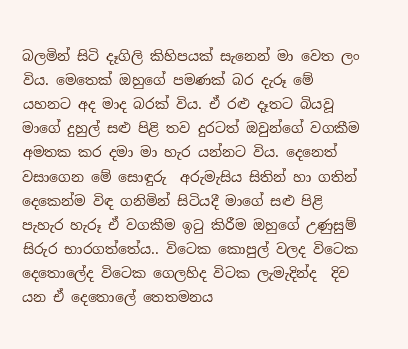බලමින් සිටි දෑගිලි කිහිපයක් සැනෙන් මා වෙත ලං විය. මෙතෙක් ඔහුගේ පමණක් බර දැරූ මේ යහනට අද මාද බරක් විය. ඒ රළු දෑතට බියවූ මාගේ දුහුල් සළු පිළි තව දුරටත් ඔවුන්ගේ වගකීම අමතක කර දමා මා හැර යන්නට විය. දෙනෙත් වසාගෙන මේ සොඳුරු  අරුමැසිය සිතින් හා ගතින් දෙකෙන්ම විඳ ගනිමින් සිටියදී මාගේ සළු පිළි පැහැර හැරූ ඒ වගකීම ඉටු කිරීම ඔහුගේ උණුසුම් සිරුර භාරගත්තේය.. විටෙක කොපුල් වලද විටෙක දෙතොලේද විටෙක ගෙලහිද විටක ලැමැදින්ද  දිව යන ඒ දෙතොලේ තෙතමනය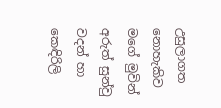උසුලාගත නොහැකිව මගේ මුවින් අරුත් සුන්වු වදන් හා කෙඳිරිලි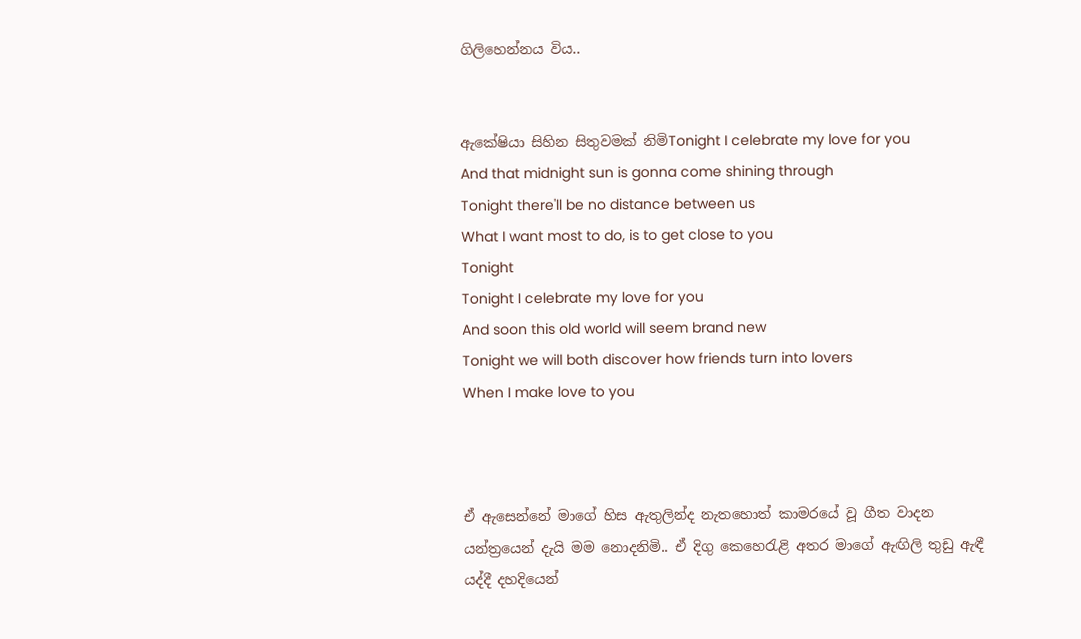ගිලිහෙන්නය විය..


ඇකේෂියා සිහින සිතුවමක් නිමිTonight I celebrate my love for you
And that midnight sun is gonna come shining through
Tonight there'll be no distance between us
What I want most to do, is to get close to you
Tonight
Tonight I celebrate my love for you
And soon this old world will seem brand new
Tonight we will both discover how friends turn into lovers
When I make love to you



ඒ ඇසෙන්නේ මාගේ හිස ඇතුලින්ද නැතහොත් කාමරයේ වූ ගීත වාදන යන්ත්‍රයෙන් දැයි මම නොදනිමි.. ඒ දිගු කෙහෙරැළි අතර මාගේ ඇඟිලි තුඩු ඇඳී යද්දී දහදියෙන්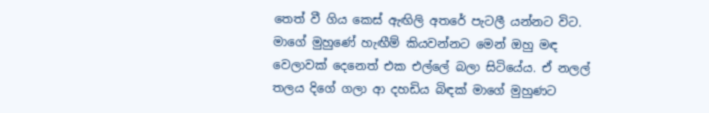තෙත් වී ගිය කෙස් ඇඟිලි අතරේ පැටලී යන්නට විට. මාගේ මුහුණේ හැඟීම් කියවන්නට මෙන් ඔහු මඳ වෙලාවක් දෙනෙත් එක එල්ලේ බලා සිටියේය. ඒ නලල් තලය දිගේ ගලා ආ දහඩිය බිඳක් මාගේ මුහුණට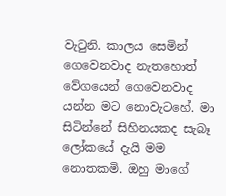වැටුනි. කාලය සෙමින් ගෙවෙනවාද නැතහොත් වේගයෙන් ගෙවෙනවාද යන්න මට නොවැටහේ. මා සිටින්නේ සිහිනයකද සැබෑ ලෝකයේ දැයි මම නොතකමි. ඔහු මාගේ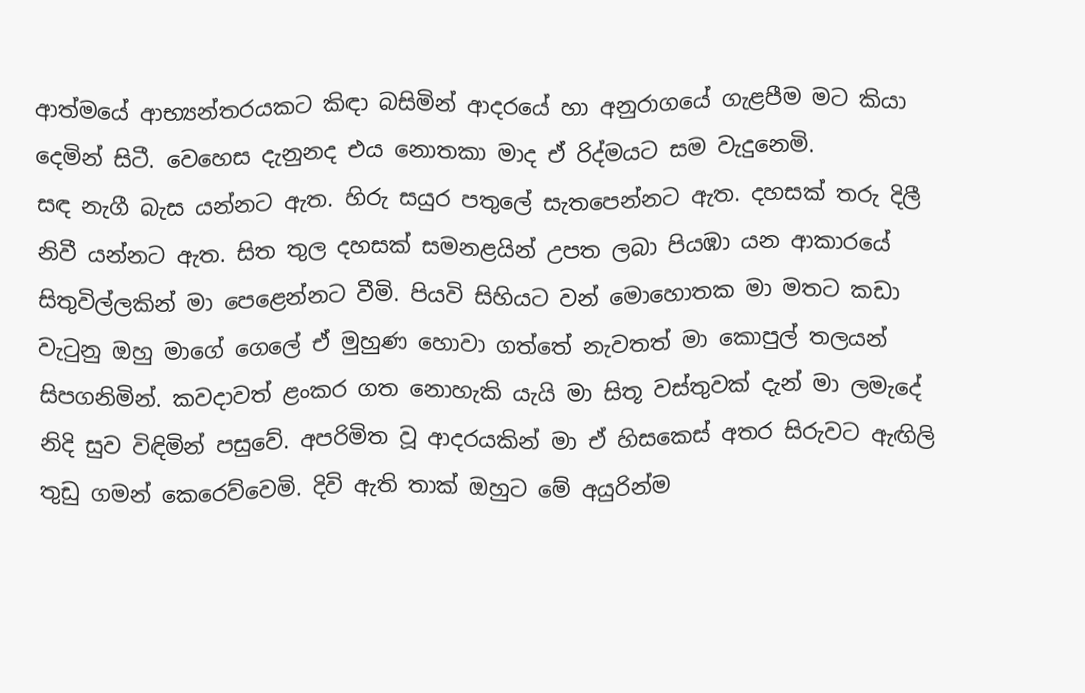ආත්මයේ ආභ්‍යන්තරයකට කිඳා බසිමින් ආදරයේ හා අනුරාගයේ ගැළපීම මට කියා දෙමින් සිටී. වෙහෙස දැනුනද එය නොතකා මාද ඒ රිද්මයට සම වැදුනෙමි.
සඳ නැගී බැස යන්නට ඇත. හිරු සයුර පතුලේ සැතපෙන්නට ඇත. දහසක් තරු දිලී නිවී යන්නට ඇත. සිත තුල දහසක් සමනළයින් උපත ලබා පියඹා යන ආකාරයේ සිතුවිල්ලකින් මා පෙළෙන්නට වීමි. පියවි සිහියට වන් මොහොතක මා මතට කඩා වැටුනු ඔහු මාගේ ගෙලේ ඒ මුහුණ හොවා ගත්තේ නැවතත් මා කොපුල් තලයන් සිපගනිමින්. කවදාවත් ළංකර ගත නොහැකි යැයි මා සිතූ වස්තුවක් දැන් මා ලමැදේ නිදි සුව විඳිමින් පසුවේ. අපරිමිත වූ ආදරයකින් මා ඒ හිසකෙස් අතර සිරුවට ඇඟිලි තුඩු ගමන් කෙරෙව්වෙමි. දිවි ඇති තාක් ඔහුට මේ අයුරින්ම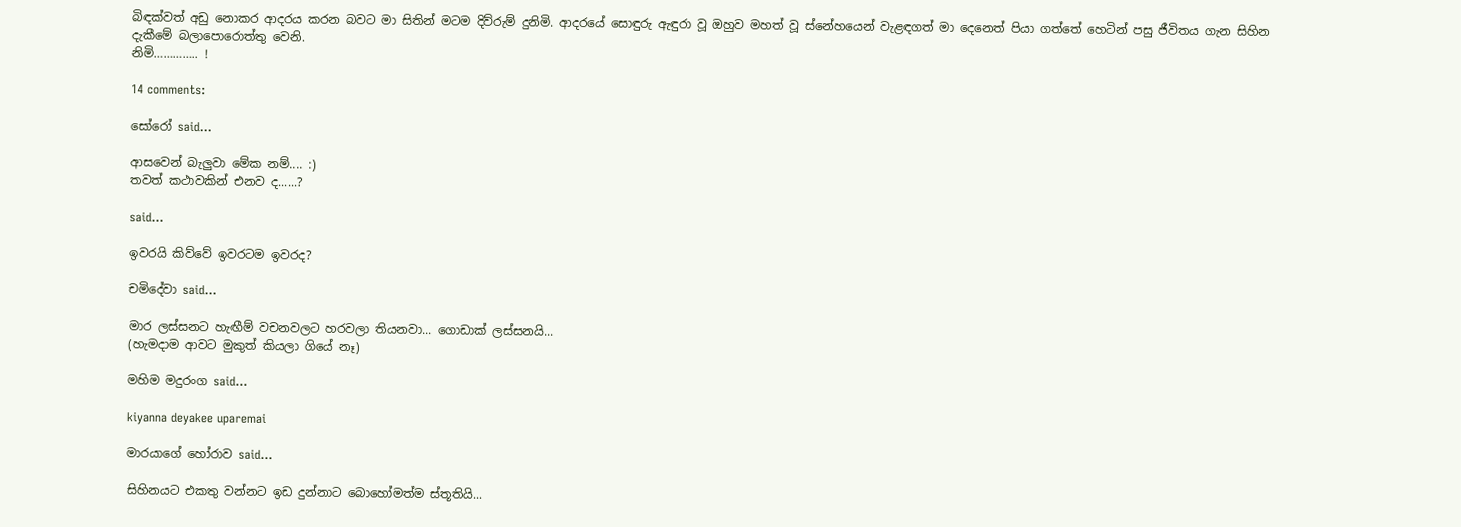බිඳක්වත් අඩු නොකර ආදරය කරන බවට මා සිතින් මටම දිව්රුම් දුනිමි. ආදරයේ සොඳුරු ඇඳුරා වූ ඔහුව මහත් වූ ස්නේහයෙන් වැළඳගත් මා දෙනෙත් පියා ගත්තේ හෙටින් පසු ජීවිතය ගැන සිහින දැකීමේ බලාපොරොත්තු වෙනි.
නිමි………….. !

14 comments:

සෝරෝ said...

ආසවෙන් බැලුවා මේක නම්.... :)
තවත් කථාවකින් එනව ද......?

said...

ඉවරයි කිව්වේ ඉවරටම ඉවරද?

චමිදේවා said...

මාර ලස්සනට හැඟීම් වචනවලට හරවලා තියනවා... ගොඩාක් ලස්සනයි...
(හැමදාම ආවට මුකුත් කියලා ගියේ නෑ)

මහිම මදුරංග said...

kiyanna deyakee uparemai

මාරයාගේ හෝරාව said...

සිහිනයට එකතු වන්නට ඉඩ දුන්නාට බොහෝමත්ම ස්තූතියි...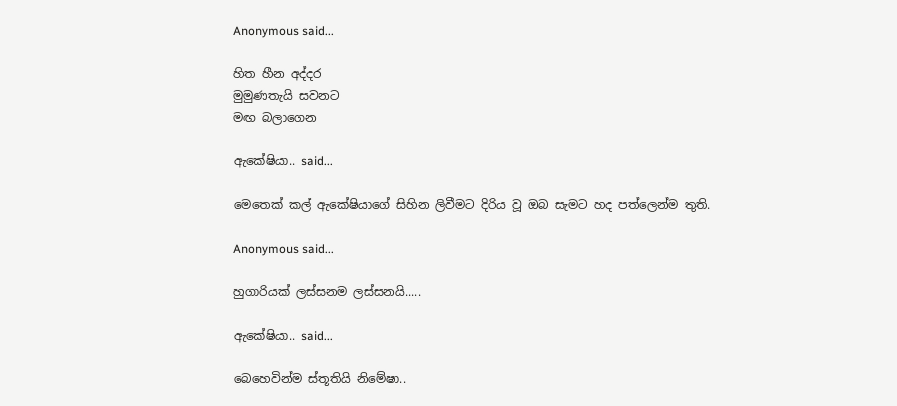Anonymous said...

හිත හීන අද්දර
මුමුණතැයි සවනට
මඟ බලාගෙන

ඇකේෂියා.. said...

මෙතෙක් කල් ඇකේෂියාගේ සිහින ලිවීමට දිරිය වූ ඔබ සැමට හද පත්ලෙන්ම තුති.

Anonymous said...

හුගාරියක් ලස්සනම ලස්සනයි.....

ඇකේෂියා.. said...

බෙහෙවින්ම ස්තූතියි නිමේෂා..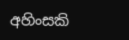අහිංසකි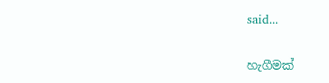said...

හැගීමක්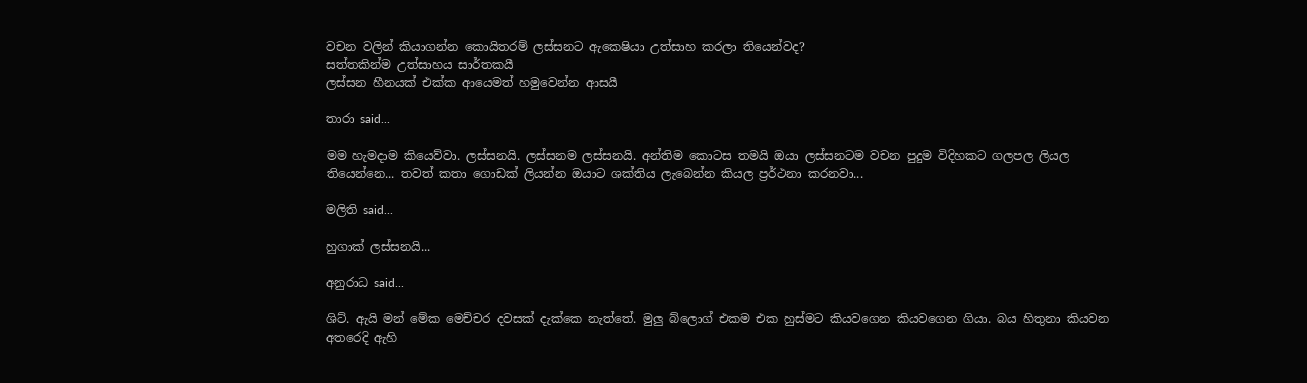වචන වලින් කියාගන්න කොයිතරම් ලස්සනට ඇකෙෂියා උත්සාහ කරලා තියෙන්වද?
සත්තකින්ම උත්සාහය සාර්තකයී
ලස්සන හීනයක් එක්ක ආයෙමත් හමුවෙන්න ආසයී

තාරා said...

මම හැමදාම කියෙව්වා. ලස්සනයි. ලස්සනම ලස්සනයි. අන්තිම කොටස තමයි ඔයා ලස්සනටම වචන පුදුම විදිහකට ගලපල ලියල තියෙන්නෙ... තවත් කතා ගොඩක් ලියන්න ඔයාට ශක්තිය ලැබෙන්න කියල ප්‍රර්ථනා කරනවා...

මලිති said...

හුගාක් ලස්සනයි...

අනුරාධ said...

ශිට්. ඇයි මන් මේක මෙච්චර දවසක් දැක්කෙ නැත්තේ. මුලු බ්ලොග් එකම එක හුස්මට කියවගෙන කියවගෙන ගියා. බය හිතුනා කියවන අතරෙදි ඇහි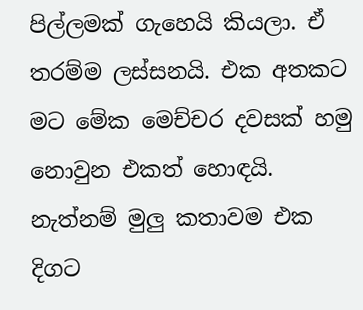පිල්ලමක් ගැහෙයි කියලා. ඒ තරම්ම ලස්සනයි. එක අතකට මට මේක මෙච්චර දවසක් හමු නොවුන එකත් හොඳයි. නැත්නම් මුලු කතාවම එක දිගට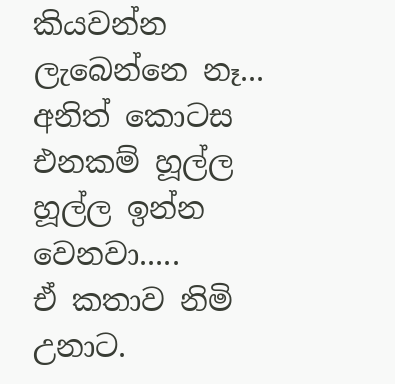කියවන්න ලැබෙන්නෙ නෑ... අනිත් කොටස එනකම් හූල්ල හූල්ල ඉන්න වෙනවා.....
ඒ කතාව නිමි උනාට.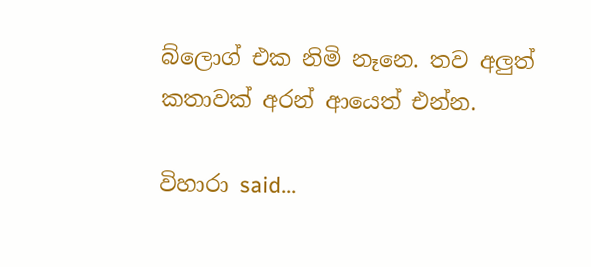බ්ලොග් එක නිමි නෑනෙ. තව අලුත් කතාවක් අරන් ආයෙත් එන්න.

විහාරා said...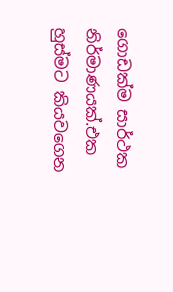ගොඩක්ම සාර්ථක නිර්මාණයක්.එක හුස්මට කියවගෙන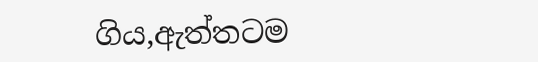ගිය,ඇත්තටම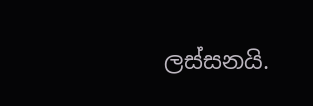ලස්සනයි.